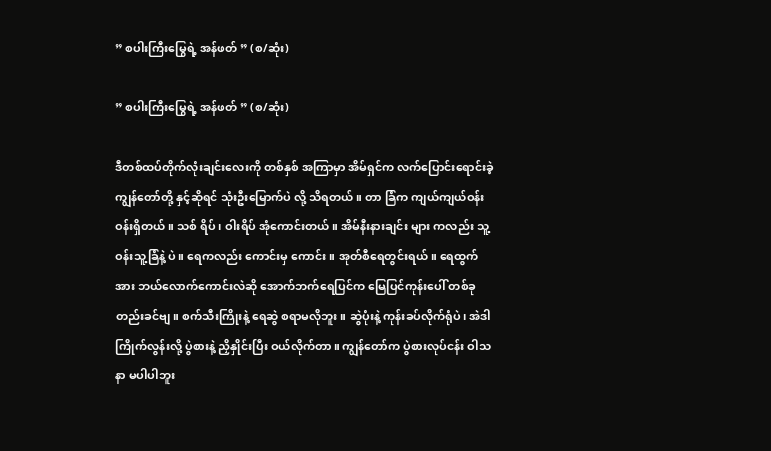” စပါးကြီးမြွေရဲ့ အန်ဖတ် ” (စ/ဆုံး)

” စပါးကြီးမြွေရဲ့ အန်ဖတ် ” (စ/ဆုံး)

ဒီတစ်ထပ်တိုက်လုံးချင်းလေးကို တစ်နှစ် အကြာမှာ အိမ်ရှင်က လက်ပြောင်းရောင်းခဲ့ ကျွန်တော်တို့ နှင့်ဆိုရင် သုံးဦးမြောက်ပဲ လို့ သိရတယ်။ တာ ခြံက ကျယ်ကျယ်ဝန်းဝန်းရှိတယ်။ သစ် ရိပ်၊ ဝါးရိပ် အုံကောင်းတယ်။ အိမ်နီးနားချင်း များ ကလည်း သူ့ဝန်းသူ့ခြံနဲ့ ပဲ။ ရေကလည်း ကောင်းမှ ကောင်း။ အုတ်စီရေတွင်းရယ်။ ရေထွက်အား ဘယ်လောက်ကောင်းလဲဆို အောက်ဘက်ရေပြင်က မြေပြင်ကုန်းပေါ် တစ်ခု တည်းခင်ဗျ။ စက်သီးကြိုးနဲ့ ရေဆွဲ စရာမလိုဘူး။ ဆွဲပုံးနဲ့ ကုန်းခပ်လိုက်ရုံပဲ၊ အဲဒါ ကြိုက်လွန်းလို့ ပွဲစားနဲ့ ညှိနှိုင်းပြီး ဝယ်လိုက်တာ။ ကျွန်တော်က ပွဲစားလုပ်ငန်း ဝါသနာ မပါပါဘူး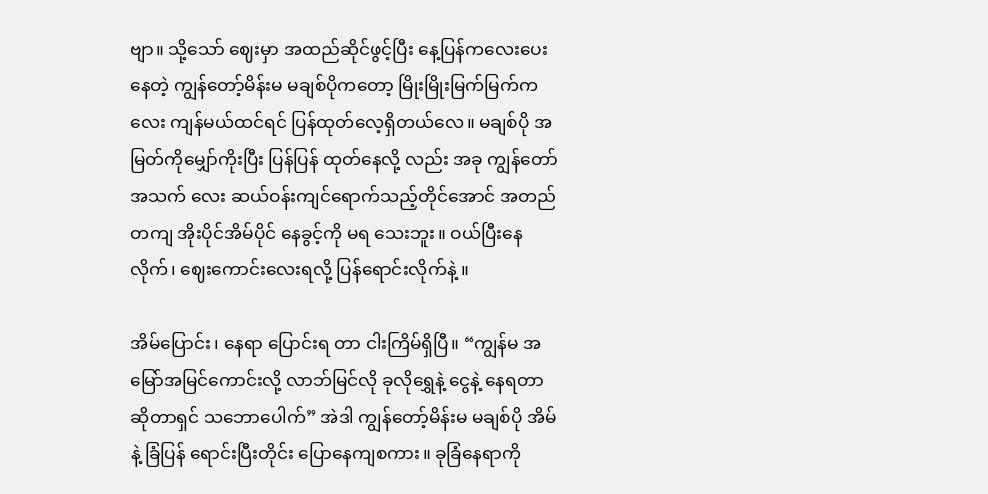ဗျာ။ သို့သော် ဈေးမှာ အထည်ဆိုင်ဖွင့်ပြီး နေ့ပြန်ကလေးပေးနေတဲ့ ကျွန်တော့်မိန်းမ မချစ်ပိုကတော့ မြိုးမြိုးမြက်မြက်ကလေး ကျန်မယ်ထင်ရင် ပြန်ထုတ်လေ့ရှိတယ်လေ။ မချစ်ပို အမြတ်ကိုမျှော်ကိုးပြီး ပြန်ပြန် ထုတ်နေလို့ လည်း အခု ကျွန်တော် အသက် လေး ဆယ်ဝန်းကျင်ရောက်သည့်တိုင်အောင် အတည်တကျ အိုးပိုင်အိမ်ပိုင် နေခွင့်ကို မရ သေးဘူး။ ဝယ်ပြီးနေလိုက်၊ ဈေးကောင်းလေးရလို့ ပြန်ရောင်းလိုက်နဲ့ ။

အိမ်ပြောင်း၊ နေရာ ပြောင်းရ တာ ငါးကြိမ်ရှိပြီ။ “ကျွန်မ အမြော်အမြင်ကောင်းလို့ လာဘ်မြင်လို ခုလိုရွှေနဲ့ ငွေနဲ့ နေရတာ ဆိုတာရှင် သဘောပေါက်” အဲဒါ ကျွန်တော့်မိန်းမ မချစ်ပို အိမ်နဲ့ ခြံပြန် ရောင်းပြီးတိုင်း ပြောနေကျစကား။ ခုခြံနေရာကို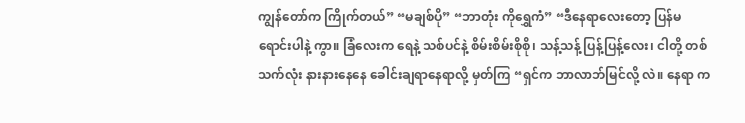ကျွန်တော်က ကြိုက်တယ်” “မချစ်ပို” “ဘာတုံး ကိုရွှေကံ” “ဒီနေရာလေးတော့ ပြန်မရောင်းပါနဲ့ ကွာ။ ခြံလေးက ရေနဲ့ သစ်ပင်နဲ့ စိမ်းစိမ်းစိုစို၊ သန့်သန့် ပြန့်ပြန့်လေး၊ ငါတို့ တစ်သက်လုံး နားနားနေနေ ခေါင်းချရာနေရာလို့ မှတ်ကြ “ရှင်က ဘာလာဘ်မြင်လို့ လဲ။ နေရာ က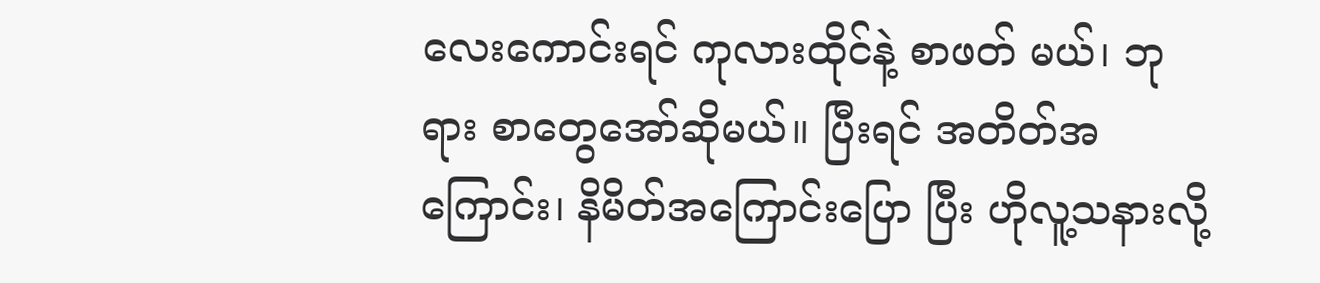လေးကောင်းရင် ကုလားထိုင်နဲ့ စာဖတ် မယ်၊ ဘုရား စာတွေအော်ဆိုမယ်။ ပြီးရင် အတိတ်အကြောင်း၊ နိမိတ်အကြောင်းပြော ပြီး ဟိုလူ့သနားလို့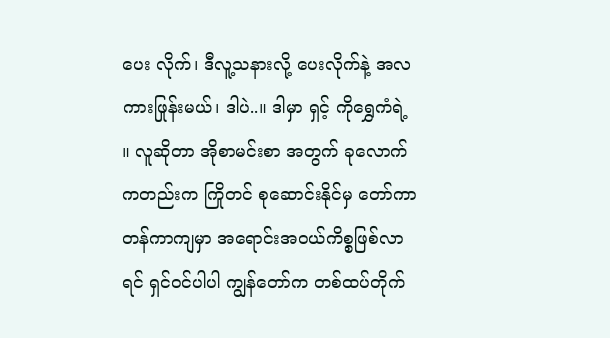ပေး လိုက်၊ ဒီလူ့သနားလို့ ပေးလိုက်နဲ့ အလကားဖြုန်းမယ်၊ ဒါပဲ..။ ဒါမှာ ရှင့် ကိုရွှေကံရဲ့ ။ လူဆိုတာ အိုစာမင်းစာ အတွက် ခုလောက်ကတည်းက ကြိုတင် စုဆောင်းနိုင်မှ တော်ကာတန်ကာကျမှာ အရောင်းအဝယ်ကိစ္စဖြစ်လာရင် ရှင်ဝင်ပါပါ ကျွန်တော်က တစ်ထပ်တိုက်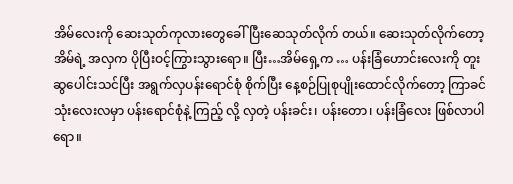အိမ်လေးကို ဆေးသုတ်ကုလားတွေခေါ်ပြီးဆေသုတ်လိုက် တယ်။ ဆေးသုတ်လိုက်တော့ အိမ်ရဲ့ အလှက ပိုပြီးဝင့်ကြွားသွားရော။ ပြီး…အိမ်ရှေ့က … ပန်းခြံဟောင်းလေးကို တူးဆွပေါင်းသင်ပြီး အရွက်လှပန်းရောင်စုံ စိုက်ပြီး နေ့စဉ်ပြုစုပျိုးထောင်လိုက်တော့ ကြာခင်သုံးလေးလမှာ ပန်းရောင်စုံနဲ့ ကြည့် လို့ လှတဲ့ ပန်းခင်း၊ ပန်းတော၊ ပန်းခြံလေး ဖြစ်လာပါရော။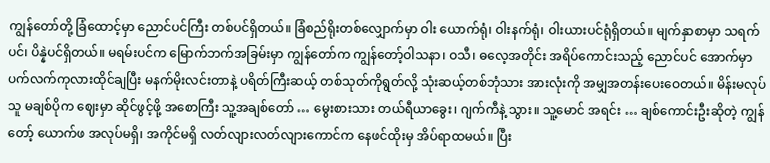ကျွန်တော်တို့ ခြံထောင့်မှာ ညောင်ပင်ကြီး တစ်ပင်ရှိတယ်။ ခြံစည်ရိုးတစ်လျှောက်မှာ ဝါး ယောက်ရုံ၊ ဝါးနက်ရုံ၊ ဝါးယားပင်ရုံရှိတယ်။ မျက်နှာစာမှာ သရက်ပင်၊ ပိန္နဲပင်ရှိတယ်။ မရမ်းပင်က မြောက်ဘက်အခြမ်းမှာ ကျွန်တော်က ကျွန်တော့်ဝါသနာ၊ ဝသီ၊ ဓလေ့အတိုင်း အရိပ်ကောင်းသည့် ညောင်ပင် အောက်မှာ ပက်လက်ကုလားထိုင်ချပြီး မနက်မိုးလင်းတာနဲ့ ပရိတ်ကြီးဆယ့် တစ်သုတ်ကိုရွတ်လို့ သုံးဆယ့်တစ်ဘုံသား အားလုံးကို အမျှအတန်းပေးဝေတယ်။ မိန်းမလုပ်သူ မချစ်ပိုက ဈေးမှာ ဆိုင်ဖွင့်ဖို့ အစောကြီး သူ့အချစ်တော် … မွေးစားသား တယ်ရီယာခွေး၊ ဂျက်ကီနဲ့ သွား။ သူ့မောင် အရင်း … ချစ်ကောင်းဦးဆိုတဲ့ ကျွန်တော့် ယောက်ဖ အလုပ်မရှိ၊ အကိုင်မရှိ လတ်လျားလတ်လျားကောင်က နေဖင်ထိုးမှ အိပ်ရာထမယ်။ ပြီး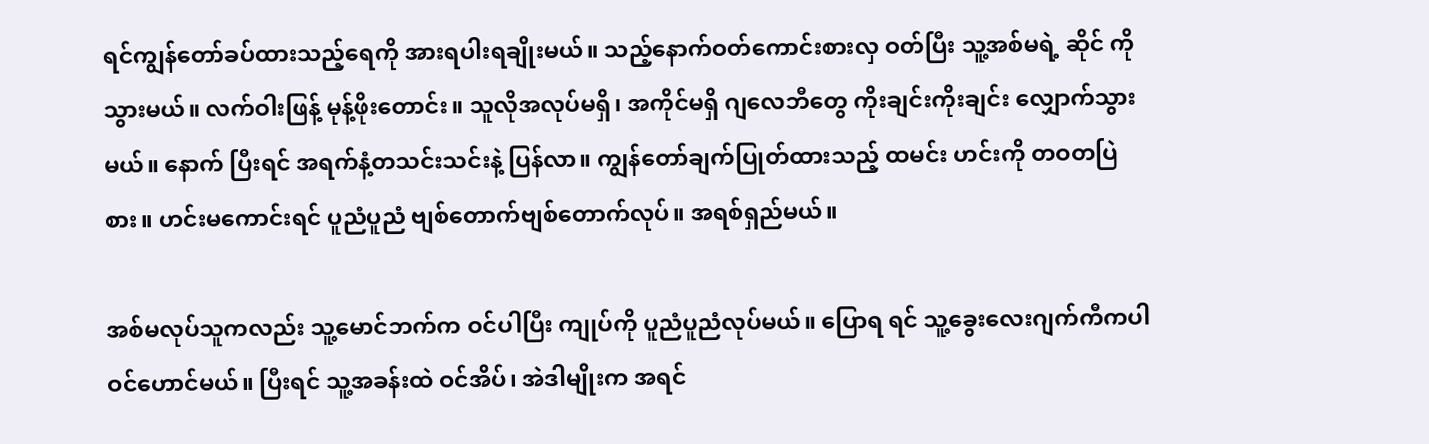ရင်ကျွန်တော်ခပ်ထားသည့်ရေကို အားရပါးရချိုးမယ်။ သည့်နောက်ဝတ်ကောင်းစားလှ ဝတ်ပြီး သူ့အစ်မရဲ့ ဆိုင် ကိုသွားမယ်။ လက်ဝါးဖြန့် မုန့်ဖိုးတောင်း။ သူလိုအလုပ်မရှိ၊ အကိုင်မရှိ ဂျလေဘီတွေ ကိုးချင်းကိုးချင်း လျှောက်သွားမယ်။ နောက် ပြီးရင် အရက်နံ့တသင်းသင်းနဲ့ ပြန်လာ။ ကျွန်တော်ချက်ပြုတ်ထားသည့် ထမင်း ဟင်းကို တဝတပြဲစား။ ဟင်းမကောင်းရင် ပူညံပူညံ ဗျစ်တောက်ဗျစ်တောက်လုပ်။ အရစ်ရှည်မယ်။

အစ်မလုပ်သူကလည်း သူ့မောင်ဘက်က ဝင်ပါပြီး ကျုပ်ကို ပူညံပူညံလုပ်မယ်။ ပြောရ ရင် သူ့ခွေးလေးဂျက်ကီကပါ ဝင်ဟောင်မယ်။ ပြီးရင် သူ့အခန်းထဲ ဝင်အိပ်၊ အဲဒါမျိုးက အရင်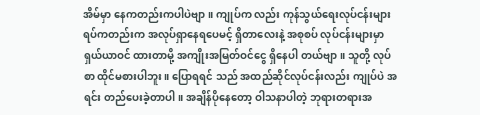အိမ်မှာ နေကတည်းကပါပဲဗျာ။ ကျုပ်က လည်း ကုန်သွယ်ရေးလုပ်ငန်းများ ရပ်ကတည်းက အလုပ်ရှာနေရပေမင့် ရှိတာလေးနဲ့ အစုစပ် လုပ်ငန်းများမှာ ရှယ်ယာဝင် ထားတာမို့ အကျိုးအမြတ်ဝင်ငွေ ရှိနေပါ တယ်ဗျာ။ သူတို့ လုပ်စာ ထိုင်မစားပါဘူး။ ပြောရရင် သည် အထည်ဆိုင်လုပ်ငန်းလည်း ကျုပ်ပဲ အရင်း တည်ပေးခဲ့တာပါ။ အချိန်ပိုနေတော့ ဝါသနာပါတဲ့ ဘုရားတရားအ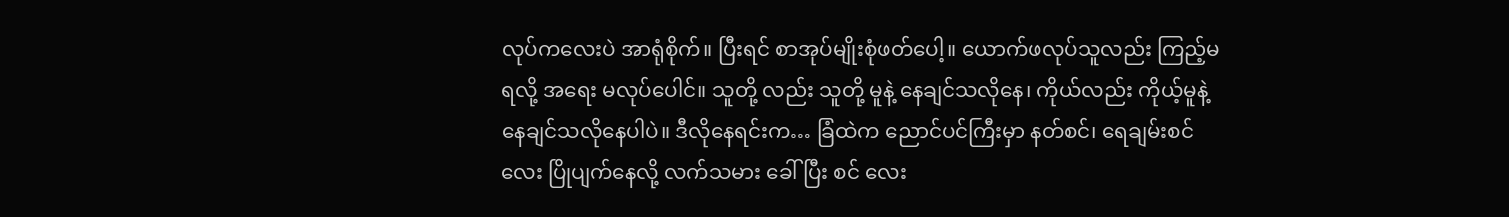လုပ်ကလေးပဲ အာရုံစိုက်။ ပြီးရင် စာအုပ်မျိုးစုံဖတ်ပေါ့။ ယောက်ဖလုပ်သူလည်း ကြည့်မရလို့ အရေး မလုပ်ပေါင်။ သူတို့ လည်း သူတို့ မူနဲ့ နေချင်သလိုနေ၊ ကိုယ်လည်း ကိုယ့်မူနဲ့ နေချင်သလိုနေပါပဲ။ ဒီလိုနေရင်းက… ခြံထဲက ညောင်ပင်ကြီးမှာ နတ်စင်၊ ရေချမ်းစင်လေး ပြိုပျက်နေလို့ လက်သမား ခေါ်ပြီး စင် လေး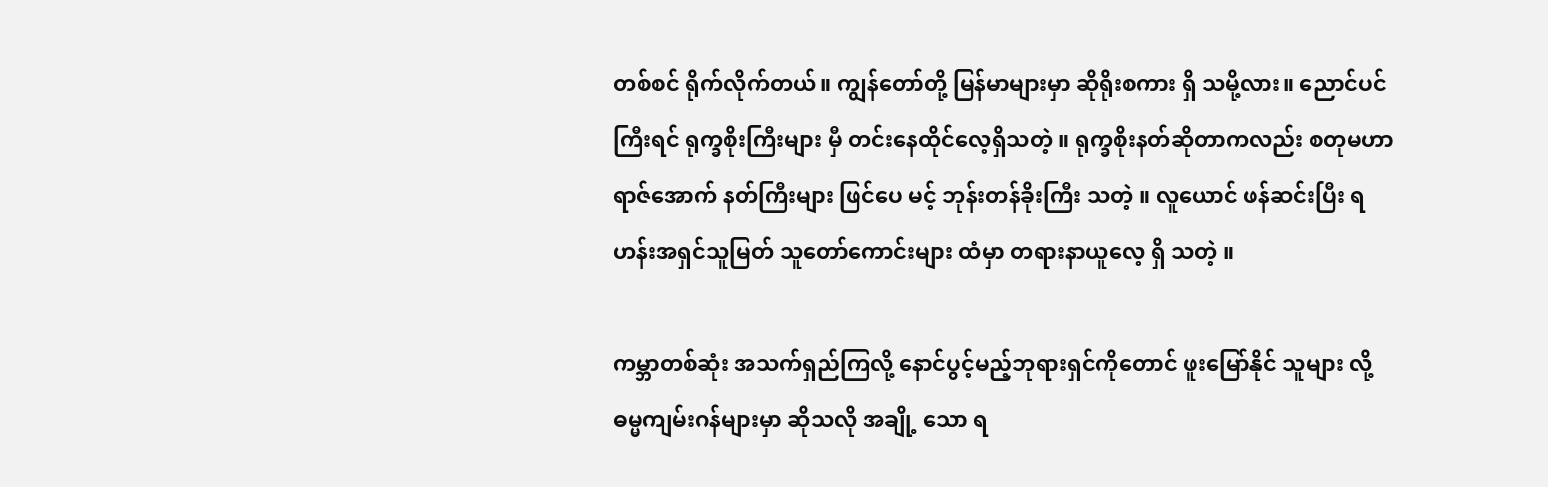တစ်စင် ရိုက်လိုက်တယ်။ ကျွန်တော်တို့ မြန်မာများမှာ ဆိုရိုးစကား ရှိ သမို့လား။ ညောင်ပင်ကြီးရင် ရုက္ခစိုးကြီးများ မှီ တင်းနေထိုင်လေ့ရှိသတဲ့ ။ ရုက္ခစိုးနတ်ဆိုတာကလည်း စတုမဟာရာဇ်အောက် နတ်ကြီးများ ဖြင်ပေ မင့် ဘုန်းတန်ခိုးကြီး သတဲ့ ။ လူယောင် ဖန်ဆင်းပြီး ရဟန်းအရှင်သူမြတ် သူတော်ကောင်းများ ထံမှာ တရားနာယူလေ့ ရှိ သတဲ့ ။

ကမ္ဘာတစ်ဆုံး အသက်ရှည်ကြလို့ နောင်ပွင့်မည့်ဘုရားရှင်ကိုတောင် ဖူးမြော်နိုင် သူများ လို့ ဓမ္မကျမ်းဂန်များမှာ ဆိုသလို အချို့ သော ရ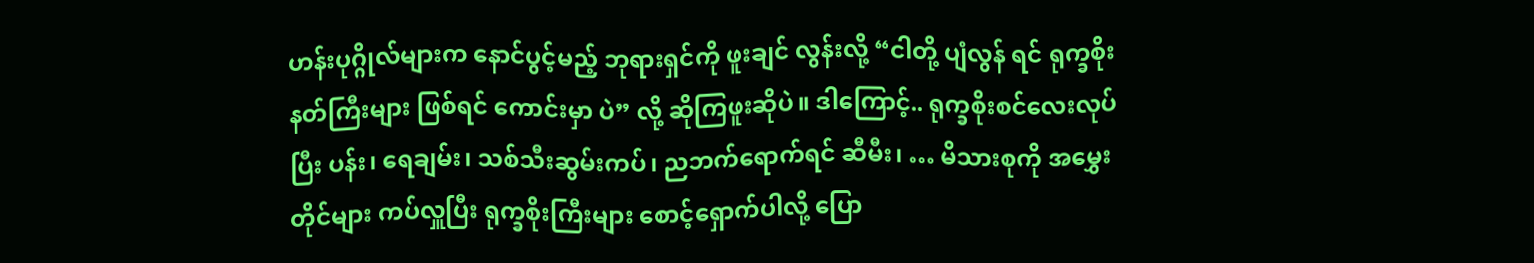ဟန်းပုဂ္ဂိုလ်များက နောင်ပွင့်မည့် ဘုရားရှင်ကို ဖူးချင် လွန်းလို့ “ငါတို့ ပျံလွန် ရင် ရုက္ခစိုးနတ်ကြီးများ ဖြစ်ရင် ကောင်းမှာ ပဲ” လို့ ဆိုကြဖူးဆိုပဲ။ ဒါကြောင့်.. ရုက္ခစိုးစင်လေးလုပ်ပြီး ပန်း၊ ရေချမ်း၊ သစ်သီးဆွမ်းကပ်၊ ညဘက်ရောက်ရင် ဆီမီး၊ … မိသားစုကို အမွှေး တိုင်များ ကပ်လှူပြီး ရုက္ခစိုးကြီးများ စောင့်ရှောက်ပါလို့ ပြော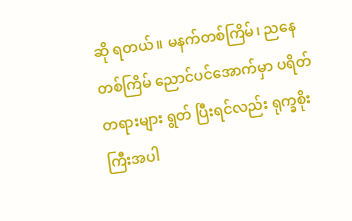ဆို ရတယ်။ မနက်တစ်ကြိမ်၊ ညနေတစ်ကြိမ် ညောင်ပင်အောက်မှာ ပရိတ်တရားများ ရွတ် ပြီးရင်လည်း ရုက္ခစိုးကြီးအပါ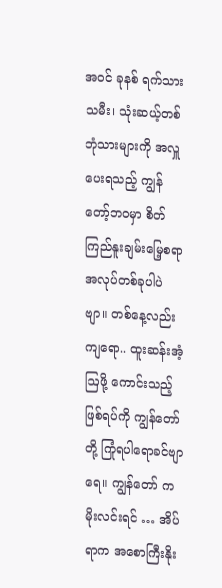အဝင် ခုနစ် ရက်သားသမီး၊ သုံးဆယ့်တစ်ဘုံသားများကို အလှူပေးရသည့် ကျွန်တော့်ဘဝမှာ စိတ် ကြည်နူးချမ်းမြေ့စရာ အလုပ်တစ်ခုပါပဲဗျာ။ တစ်နေ့လည်း ကျရော.. ထူးဆန်းအံ့ဩဖို့ ကောင်းသည့် ဖြစ်ရပ်ကို ကျွန်တော်တို့ ကြုံရပါရောခင်ဗျာရေ။ ကျွန်တော် ကမိုးလင်းရင် … အိပ်ရာက အစောကြီးနိုး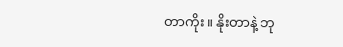တာကိုး။ နိုးတာနဲ့ ဘု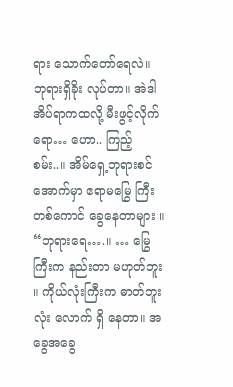ရား သောက်တော်ရေလဲ။ ဘုရားရှိခိုး လုပ်တာ။ အဲဒါ အိပ်ရာကထလို့ မီးဖွင့်လိုက်ရော… ဟော.. ကြည့်စမ်း..။ အိမ်ရှေ့ဘုရားစင်အောက်မှာ ဧရာမမြွေ ကြီးတစ်ကောင် ခွေနေတာများ ။ “ဘုရားရေ….။ … မြွေကြီးက နည်းတာ မဟုတ်ဘူး ။ ကိုယ်လုံးကြီးက ဓာတ်ဘူးလုံး လောက် ရှိ နေတာ။ အခွေအခွေ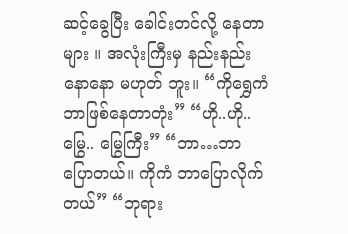ဆင့်ခွေပြီး ခေါင်းတင်လို့ နေတာများ ။ အလုံးကြီးမှ နည်းနည်းနောနော မဟုတ် ဘူး။ “ကိုရွှေကံ ဘာဖြစ်နေတာတုံး” “ဟို..ဟို.. မြွေ.. မြွေကြီး” “ဘာ…ဘာပြောတယ်။ ကိုကံ ဘာပြောလိုက်တယ်” “ဘုရား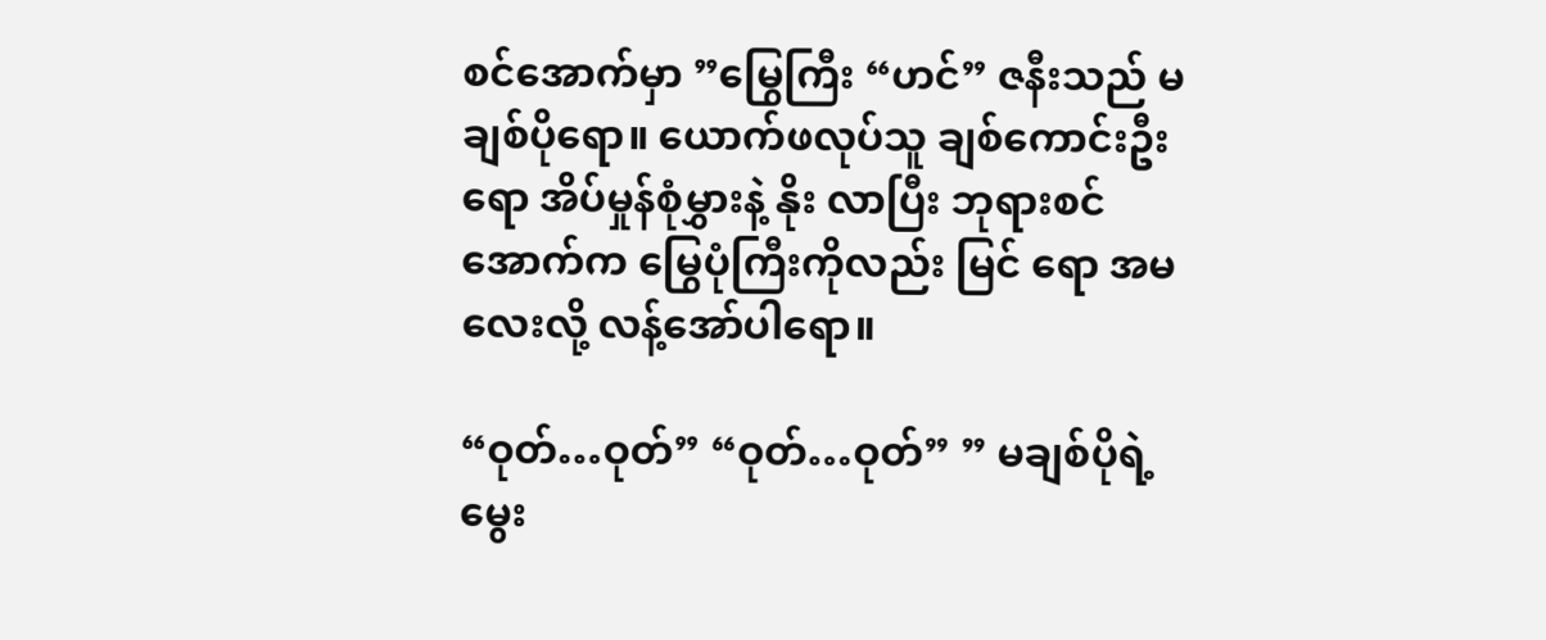စင်အောက်မှာ ”မြွေကြီး “ဟင်” ဇနီးသည် မချစ်ပိုရော။ ယောက်ဖလုပ်သူ ချစ်ကောင်းဦးရော အိပ်မှုန်စုံမွှားနဲ့ နိုး လာပြီး ဘုရားစင်အောက်က မြွေပုံကြီးကိုလည်း မြင် ရော အမလေးလို့ လန့်အော်ပါရော။

“ဝုတ်…ဝုတ်” “ဝုတ်…ဝုတ်” ” မချစ်ပိုရဲ့ မွေး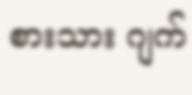စားသား ဂျက်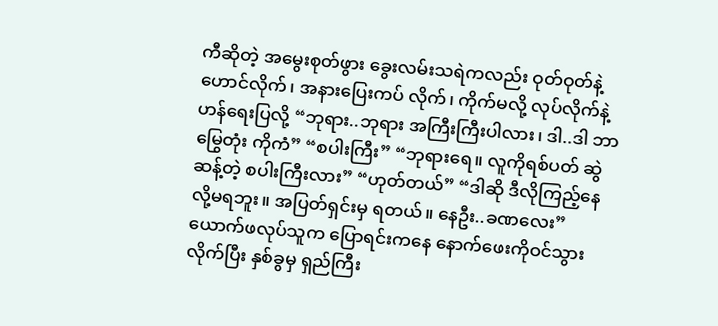ကီဆိုတဲ့ အမွေးစုတ်ဖွား ခွေးလမ်းသရဲကလည်း ဝုတ်ဝုတ်နဲ့ ဟောင်လိုက်၊ အနားပြေးကပ် လိုက်၊ ကိုက်မလို့ လုပ်လိုက်နဲ့ ဟန်ရေးပြလို့ “ဘုရား..ဘုရား အကြီးကြီးပါလား၊ ဒါ..ဒါ ဘာမြွေတုံး ကိုကံ” “စပါးကြီး” “ဘုရားရေ။ လူကိုရစ်ပတ် ဆွဲဆန့်တဲ့ စပါးကြီးလား” “ဟုတ်တယ်” “ဒါဆို ဒီလိုကြည့်နေလို့မရဘူး။ အပြတ်ရှင်းမှ ရတယ်။ နေဦး..ခဏလေး” ယောက်ဖလုပ်သူက ပြောရင်းကနေ နောက်ဖေးကိုဝင်သွားလိုက်ပြီး နှစ်ခွမှ ရှည်ကြီး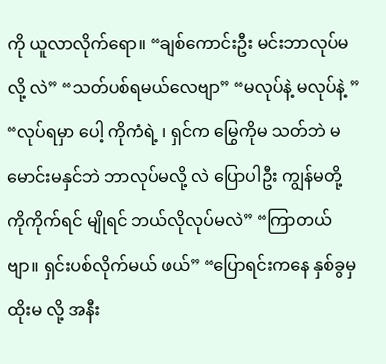ကို ယူလာလိုက်ရော။ “ချစ်ကောင်းဦး မင်းဘာလုပ်မလို့ လဲ” “သတ်ပစ်ရမယ်လေဗျာ” “မလုပ်နဲ့ မလုပ်နဲ့ ” “လုပ်ရမှာ ပေါ့ ကိုကံရဲ့ ၊ ရှင်က မြွေကိုမ သတ်ဘဲ မမောင်းမနှင်ဘဲ ဘာလုပ်မလို့ လဲ ပြောပါဦး ကျွန်မတို့ ကိုကိုက်ရင် မျိုရင် ဘယ်လိုလုပ်မလဲ” “ကြာတယ်ဗျာ။ ရှင်းပစ်လိုက်မယ် ဖယ်” “ပြောရင်းကနေ နှစ်ခွမှ ထိုးမ လို့ အနီး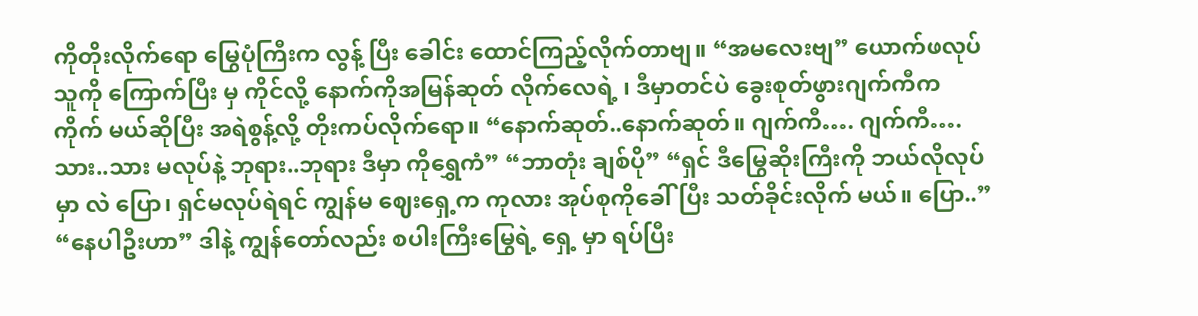ကိုတိုးလိုက်ရော မြွေပုံကြီးက လွန့် ပြီး ခေါင်း ထောင်ကြည့်လိုက်တာဗျ။ “အမလေးဗျ” ယောက်ဖလုပ်သူကို ကြောက်ပြီး မှ ကိုင်လို့ နောက်ကိုအမြန်ဆုတ် လိုက်လေရဲ့ ၊ ဒီမှာတင်ပဲ ခွေးစုတ်ဖွားဂျက်ကီက ကိုက် မယ်ဆိုပြီး အရဲစွန့်လို့ တိုးကပ်လိုက်ရော။ “နောက်ဆုတ်..နောက်ဆုတ်။ ဂျက်ကီ…. ဂျက်ကီ….သား..သား မလုပ်နဲ့ ဘုရား..ဘုရား ဒီမှာ ကိုရွှေကံ” “ဘာတုံး ချစ်ပို” “ရှင် ဒီမြွေဆိုးကြီးကို ဘယ်လိုလုပ်မှာ လဲ ပြော၊ ရှင်မလုပ်ရဲရင် ကျွန်မ ဈေးရှေ့က ကုလား အုပ်စုကိုခေါ်ပြီး သတ်ခိုင်းလိုက် မယ်။ ပြော..” “နေပါဦးဟာ” ဒါနဲ့ ကျွန်တော်လည်း စပါးကြီးမြွေရဲ့ ရှေ့ မှာ ရပ်ပြီး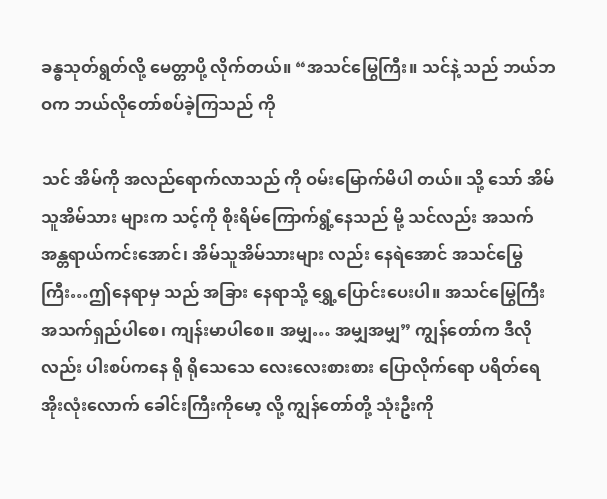ခန္ဓသုတ်ရွတ်လို့ မေတ္တာပို့ လိုက်တယ်။ “အသင်မြွေကြီး။ သင်နဲ့ သည် ဘယ်ဘဝက ဘယ်လိုတော်စပ်ခဲ့ကြသည် ကို

သင် အိမ်ကို အလည်ရောက်လာသည် ကို ဝမ်းမြောက်မိပါ တယ်။ သို့ သော် အိမ်သူအိမ်သား များက သင့်ကို စိုးရိမ်ကြောက်ရွံ့နေသည် မို့ သင်လည်း အသက် အန္တရာယ်ကင်းအောင်၊ အိမ်သူအိမ်သားများ လည်း နေရဲအောင် အသင်မြွေကြီး…ဤနေရာမှ သည် အခြား နေရာသို့ ရွှေ့ပြောင်းပေးပါ။ အသင်မြွေကြီး အသက်ရှည်ပါစေ၊ ကျန်းမာပါစေ။ အမျှ… အမျှအမျှ” ကျွန်တော်က ဒီလိုလည်း ပါးစပ်ကနေ ရို ရိုသေသေ လေးလေးစားစား ပြောလိုက်ရော ပရိတ်ရေအိုးလုံးလောက် ခေါင်းကြီးကိုမော့ လို့ ကျွန်တော်တို့ သုံးဦးကို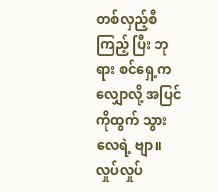တစ်လှည့်စီကြည့် ပြီး ဘုရား စင်ရှေ့ကလျှောလို့ အပြင်ကိုထွက် သွားလေရဲ့ ဗျာ။ လှုပ်လှုပ်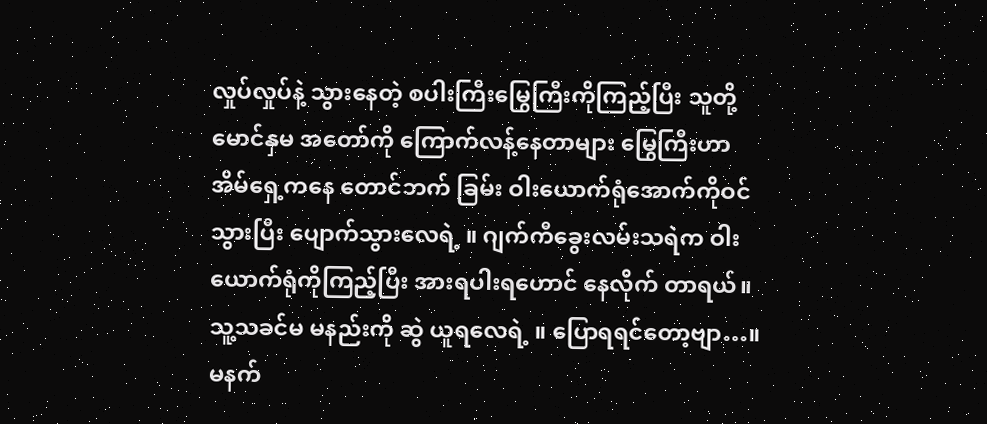လှုပ်လှုပ်နဲ့ သွားနေတဲ့ စပါးကြီးမြွေကြီးကိုကြည့်ပြီး သူတို့ မောင်နှမ အတော်ကို ကြောက်လန့်နေတာများ မြွေကြီးဟာ အိမ်ရှေ့ကနေ တောင်ဘက် ခြမ်း ဝါးယောက်ရုံအောက်ကိုဝင်သွားပြီး ပျောက်သွားလေရဲ့ ။ ဂျက်ကီခွေးလမ်းသရဲက ဝါးယောက်ရုံကိုကြည့်ပြီး အားရပါးရဟောင် နေလိုက် တာရယ်။ သူ့သခင်မ မနည်းကို ဆွဲ ယူရလေရဲ့ ။ ပြောရရင်တော့ဗျာ…။ မနက်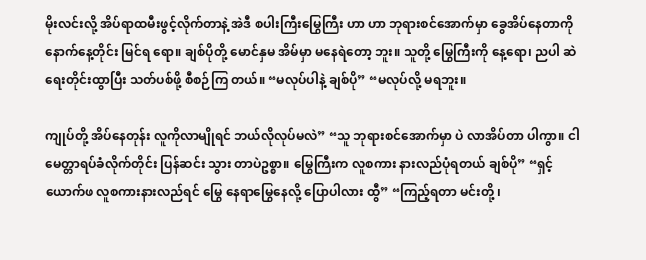မိုးလင်းလို့ အိပ်ရာထမီးဖွင့်လိုက်တာနဲ့ အဲဒီ စပါးကြီးမြွေကြီး ဟာ ဟာ ဘုရားစင်အောက်မှာ ခွေအိပ်နေတာကို နောက်နေ့တိုင်း မြင်ရ ရော။ ချစ်ပိုတို့ မောင်နှမ အိမ်မှာ မနေရဲတော့ ဘူး။ သူတို့ မြွေကြီးကို နေ့ရော၊ ညပါ ဆဲရေးတိုင်းထွာပြီး သတ်ပစ်ဖို့ စီစဉ်ကြ တယ်။ “မလုပ်ပါနဲ့ ချစ်ပို” “မလုပ်လို့ မရဘူး။

ကျုပ်တို့ အိပ်နေတုန်း လူကိုလာမျိုရင် ဘယ်လိုလုပ်မလဲ” “သူ ဘုရားစင်အောက်မှာ ပဲ လာအိပ်တာ ပါကွာ။ ငါ မေတ္တာရပ်ခံလိုက်တိုင်း ပြန်ဆင်း သွား တာပဲဥစ္စာ။ မြွေကြီးက လူစကား နားလည်ပုံရတယ် ချစ်ပို” “ရှင့်ယောက်ဖ လူစကားနားလည်ရင် မြွေ နေရာမြွေနေလို့ ပြောပါလား ထွီ” “ကြည့်ရတာ မင်းတို့ ၊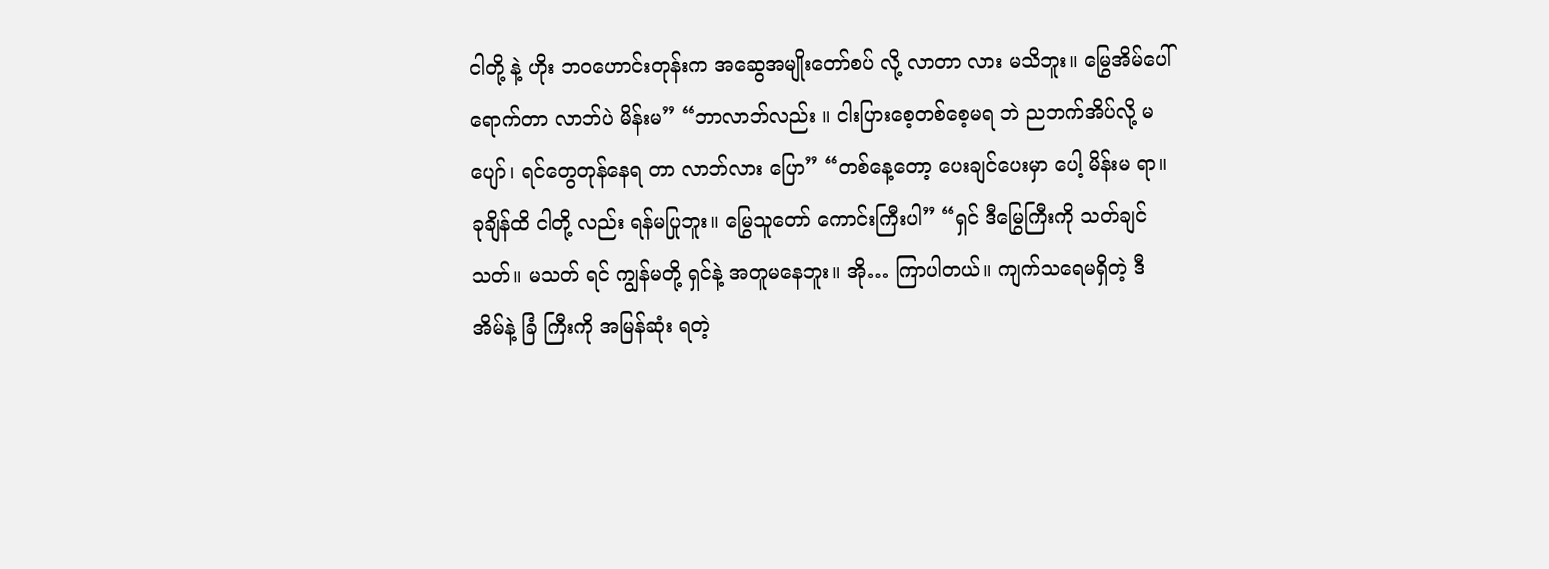ငါတို့ နဲ့ ဟိုး ဘဝဟောင်းတုန်းက အဆွေအမျိုးတော်စပ် လို့ လာတာ လား မသိဘူး။ မြွေအိမ်ပေါ် ရောက်တာ လာဘ်ပဲ မိန်းမ” “ဘာလာဘ်လည်း ။ ငါးပြားစေ့တစ်စေ့မရ ဘဲ ညဘက်အိပ်လို့ မပျော်၊ ရင်တွေတုန်နေရ တာ လာဘ်လား ပြော” “တစ်နေ့တော့ ပေးချင်ပေးမှာ ပေါ့ မိန်းမ ရာ။ ခုချိန်ထိ ငါတို့ လည်း ရန်မပြုဘူး။ မြွေသူတော် ကောင်းကြီးပါ” “ရှင် ဒီမြွေကြီးကို သတ်ချင်သတ်။ မသတ် ရင် ကျွန်မတို့ ရှင်နဲ့ အတူမနေဘူး။ အို… ကြာပါတယ်။ ကျက်သရေမရှိတဲ့ ဒီအိမ်နဲ့ ခြံ ကြီးကို အမြန်ဆုံး ရတဲ့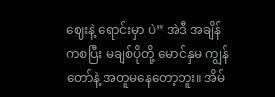ဈေးနဲ့ ရောင်းမှာ ပဲ” အဲဒီ အချိန်ကစပြီး မချစ်ပိုတို့ မောင်နှမ ကျွန်တော်နဲ့ အတူမနေတော့ဘူး။ အိမ်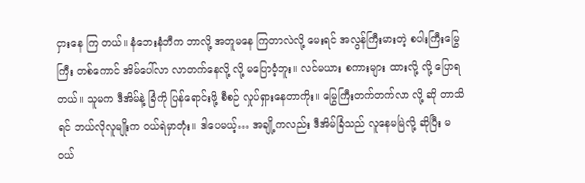ငှားနေ ကြ တယ်။ နံဘေးနံဘီက ဘာလို့ အတူမနေ ကြတာလဲလို့ မေးရင် အလွန်ကြီးမားတဲ့ စပါးကြီးမြွေကြီး တစ်ကောင် အိမ်ပေါ်လာ လာတက်နေလို့ လို့ မပြောဝံ့ဘူး။ လင်မယား စကားများ ထားလို့ လို့ ပြောရ တယ်။ သူမက ဒီအိမ်နဲ့ ခြံကို ပြန်ရောင်းဖို့ စီစဉ် လှုပ်ရှားနေတာကိုး။ မြွေကြီးတက်တက်လာ လို့ ဆို တာသိရင် ဘယ်လိုလူမျိုးက ဝယ်ရဲမှာတုံး။ ဒါပေမယ့်… အချို့ကလည်း ဒီအိမ်ခြံသည် လူနေမမြဲလို့ ဆိုပြီး မဝယ်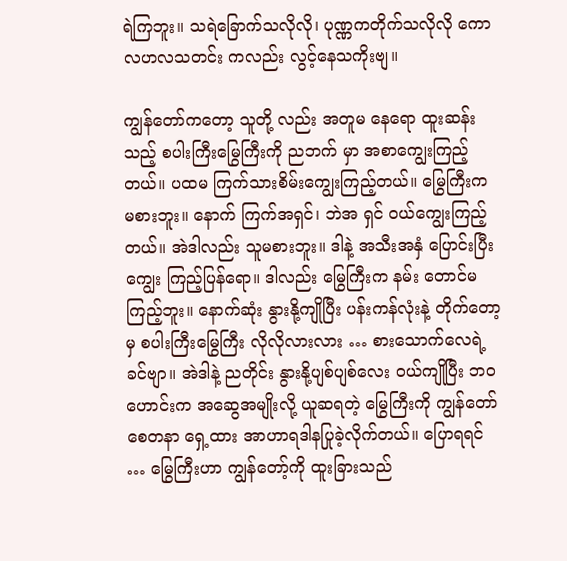ရဲကြဘူး။ သရဲခြောက်သလိုလို၊ ပုဏ္ဏကတိုက်သလိုလို ကောလဟလသတင်း ကလည်း လွင့်နေသကိုးဗျ။

ကျွန်တော်ကတော့ သူတို့ လည်း အတူမ နေရော ထူးဆန်းသည့် စပါးကြီးမြွေကြီးကို ညဘက် မှာ အစာကျွေးကြည့်တယ်။ ပထမ ကြက်သားစိမ်းကျွေးကြည့်တယ်။ မြွေကြီးက မစားဘူး။ နောက် ကြက်အရှင်၊ ဘဲအ ရှင် ဝယ်ကျွေးကြည့်တယ်။ အဲဒါလည်း သူမစားဘူး။ ဒါနဲ့ အသီးအနှံ ပြောင်းပြီးကျွေး ကြည့်ပြန်ရော။ ဒါလည်း မြွေကြီးက နမ်း တောင်မကြည့်ဘူး။ နောက်ဆုံး နွားနို့ကျိုပြီး ပန်းကန်လုံးနဲ့ တိုက်တော့မှ စပါးကြီးမြွေကြီး လိုလိုလားလား … စားသောက်လေရဲ့ ခင်ဗျာ။ အဲဒါနဲ့ ညတိုင်း နွားနို့ပျစ်ပျစ်လေး ဝယ်ကျိုပြီး ဘဝဟောင်းက အဆွေအမျိုးလို့ ယူဆရတဲ့ မြွေကြီးကို ကျွန်တော် စေတနာ ရှေ့ထား အာဟာရဒါနပြုခဲ့လိုက်တယ်။ ပြောရရင် … မြွေကြီးဟာ ကျွန်တော့်ကို ထူးခြားသည်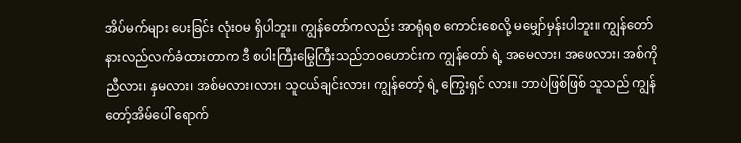အိပ်မက်များ ပေးခြင်း လုံးဝမ ရှိပါဘူး။ ကျွန်တော်ကလည်း အာရုံရစ ကောင်းစေလို့ မမျှော်မှန်းပါဘူး။ ကျွန်တော်နားလည်လက်ခံထားတာက ဒီ စပါးကြီးမြွေကြီးသည်ဘဝဟောင်းက ကျွန်တော် ရဲ့ အမေလား၊ အဖေလား၊ အစ်ကို ညီလား၊ နှမလား၊ အစ်မလား၊လား၊ သူငယ်ချင်းလား၊ ကျွန်တော့် ရဲ့ ကြွေးရှင် လား။ ဘာပဲဖြစ်ဖြစ် သူသည် ကျွန်တော့်အိမ်ပေါ် ရောက်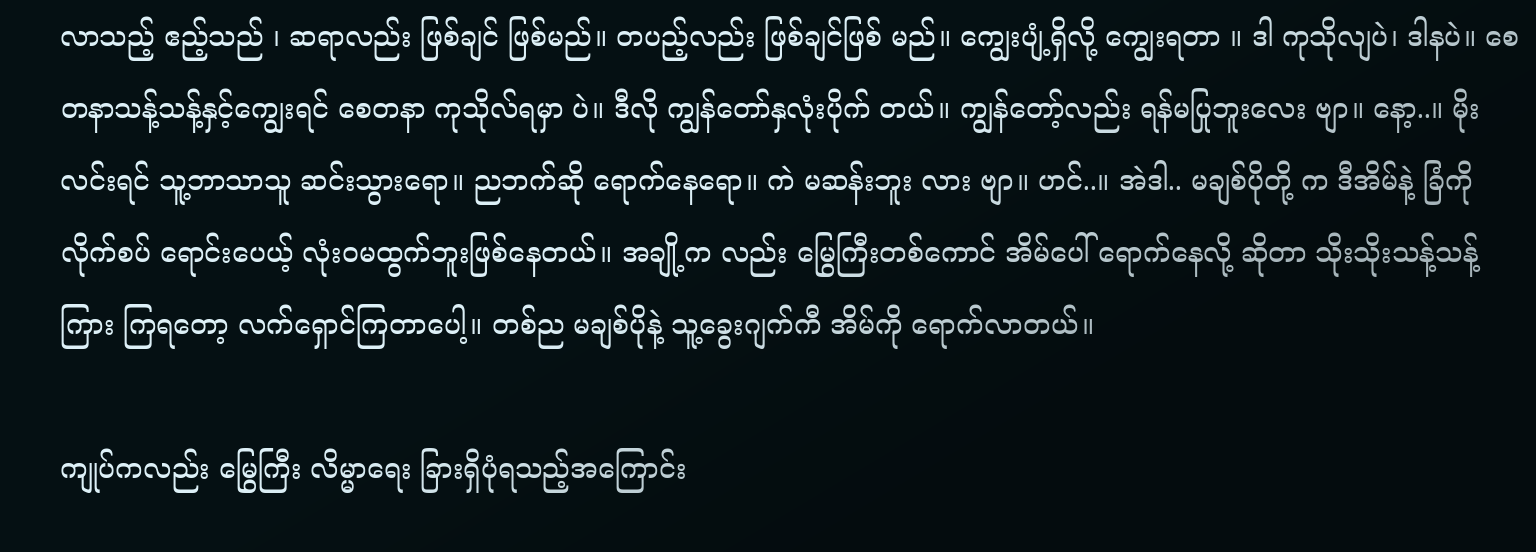လာသည့် ဧည့်သည် ၊ ဆရာလည်း ဖြစ်ချင် ဖြစ်မည်။ တပည့်လည်း ဖြစ်ချင်ဖြစ် မည်။ ကျွေးပျံ့ရှိလို့ ကျွေးရတာ ။ ဒါ ကုသိုလျပဲ၊ ဒါနပဲ။ စေတနာသန့်သန့်နှင့်ကျွေးရင် စေတနာ ကုသိုလ်ရမှာ ပဲ။ ဒီလို ကျွန်တော်နှလုံးပိုက် တယ်။ ကျွန်တော့်လည်း ရန်မပြုဘူးလေး ဗျာ။ နော့..။ မိုးလင်းရင် သူ့ဘာသာသူ ဆင်းသွားရော။ ညဘက်ဆို ရောက်နေရော။ ကဲ မဆန်းဘူး လား ဗျာ။ ဟင်..။ အဲဒါ.. မချစ်ပိုတို့ က ဒီအိမ်နဲ့ ခြံကို လိုက်စပ် ရောင်းပေယ့် လုံးဝမထွက်ဘူးဖြစ်နေတယ်။ အချို့က လည်း မြွေကြီးတစ်ကောင် အိမ်ပေါ် ရောက်နေလို့ ဆိုတာ သိုးသိုးသန့်သန့်ကြား ကြရတော့ လက်ရှောင်ကြတာပေါ့။ တစ်ည မချစ်ပိုနဲ့ သူ့ခွေးဂျက်ကီ အိမ်ကို ရောက်လာတယ်။

ကျုပ်ကလည်း မြွေကြီး လိမ္မာရေး ခြားရှိပုံရသည့်အကြောင်း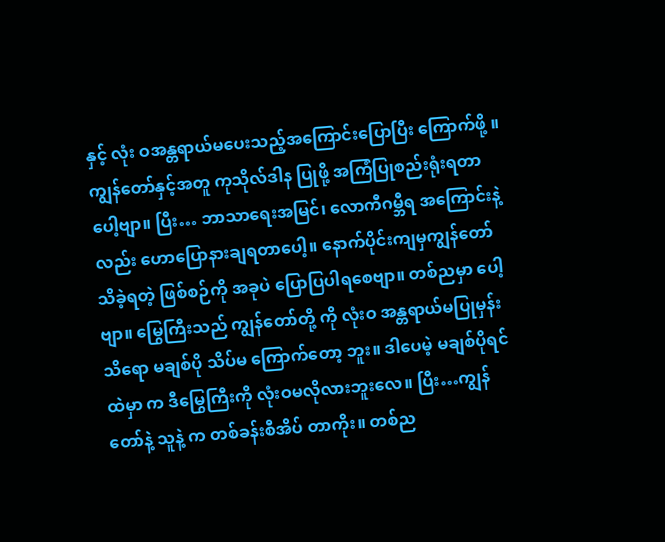နှင့် လုံး ဝအန္တရာယ်မပေးသည့်အကြောင်းပြောပြီး ကြောက်ဖို့ ။ ကျွန်တော်နှင့်အတူ ကုသိုလ်ဒါန ပြုဖို့ အကြံပြုစည်းရုံးရတာ ပေါ့ဗျာ။ ပြီး… ဘာသာရေးအမြင်၊ လောကီဂမ္ဘီရ အကြောင်းနဲ့ လည်း ဟောပြောနားချရတာပေါ့။ နောက်ပိုင်းကျမှကျွန်တော်သိခဲ့ရတဲ့ ဖြစ်စဉ်ကို အခုပဲ ပြောပြပါရစေဗျာ။ တစ်ညမှာ ပေါ့ဗျာ။ မြွေကြီးသည် ကျွန်တော်တို့ ကို လုံးဝ အန္တရာယ်မပြုမှန်းသိရော မချစ်ပို သိပ်မ ကြောက်တော့ ဘူး။ ဒါပေမဲ့ မချစ်ပိုရင်ထဲမှာ က ဒီမြွေကြီးကို လုံးဝမလိုလားဘူးလေ။ ပြီး…ကျွန်တော်နဲ့ သူနဲ့ က တစ်ခန်းစီအိပ် တာကိုး။ တစ်ည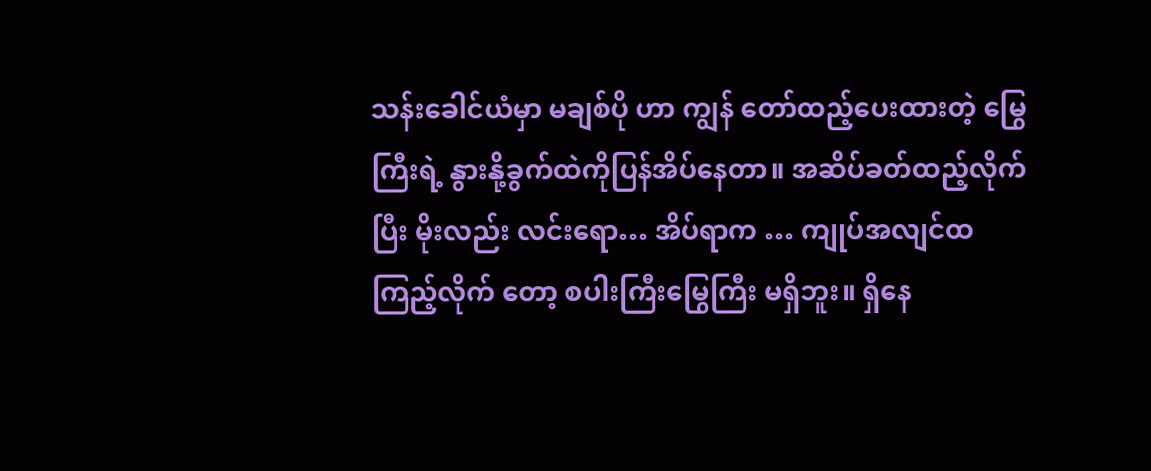သန်းခေါင်ယံမှာ မချစ်ပို ဟာ ကျွန် တော်ထည့်ပေးထားတဲ့ မြွေကြီးရဲ့ နွားနို့ခွက်ထဲကိုပြန်အိပ်နေတာ။ အဆိပ်ခတ်ထည့်လိုက်ပြီး မိုးလည်း လင်းရော… အိပ်ရာက … ကျုပ်အလျင်ထကြည့်လိုက် တော့ စပါးကြီးမြွေကြီး မရှိဘူး။ ရှိနေ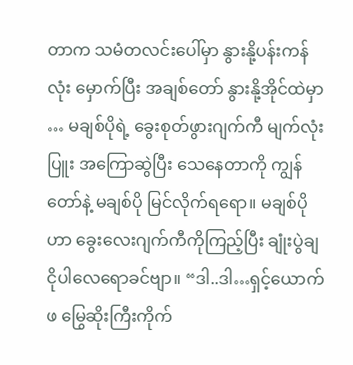တာက သမံတလင်းပေါ်မှာ နွားနို့ပန်းကန်လုံး မှောက်ပြီး အချစ်တော် နွားနို့အိုင်ထဲမှာ … မချစ်ပိုရဲ့ ခွေးစုတ်ဖွားဂျက်ကီ မျက်လုံးပြူး အကြောဆွဲပြီး သေနေတာကို ကျွန်တော်နဲ့ မချစ်ပို မြင်လိုက်ရရော။ မချစ်ပိုဟာ ခွေးလေးဂျက်ကီကိုကြည့်ပြီး ချုံးပွဲချငိုပါလေရောခင်ဗျာ။ “ဒါ..ဒါ…ရှင့်ယောက်ဖ မြွေဆိုးကြီးကိုက်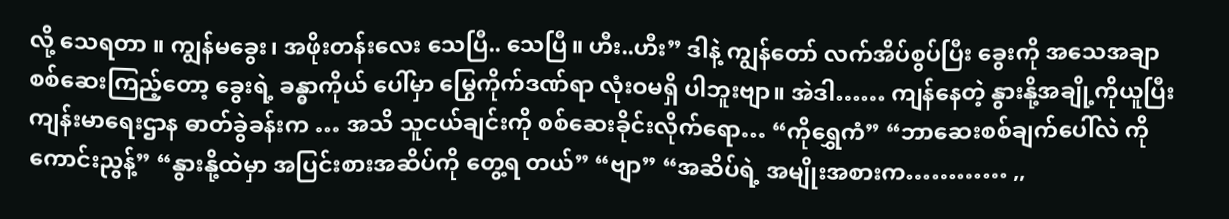လို့ သေရတာ ။ ကျွန်မခွေး၊ အဖိုးတန်းလေး သေပြီ.. သေပြီ။ ဟီး..ဟီး” ဒါနဲ့ ကျွန်တော် လက်အိပ်စွပ်ပြီး ခွေးကို အသေအချာစစ်ဆေးကြည့်တော့ ခွေးရဲ့ ခန္ဓာကိုယ် ပေါ်မှာ မြွေကိုက်ဒဏ်ရာ လုံးဝမရှိ ပါဘူးဗျာ။ အဲဒါ…… ကျန်နေတဲ့ နွားနို့အချို့ကိုယူပြီး ကျန်းမာရေးဌာန ဓာတ်ခွဲခန်းက … အသိ သူငယ်ချင်းကို စစ်ဆေးခိုင်းလိုက်ရော… “ကိုရွှေကံ” “ဘာဆေးစစ်ချက်ပေါ်လဲ ကိုကောင်းညွန့်” “နွားနို့ထဲမှာ အပြင်းစားအဆိပ်ကို တွေ့ရ တယ်” “ဗျာ” “အဆိပ်ရဲ့ အမျိုးအစားက………… ,,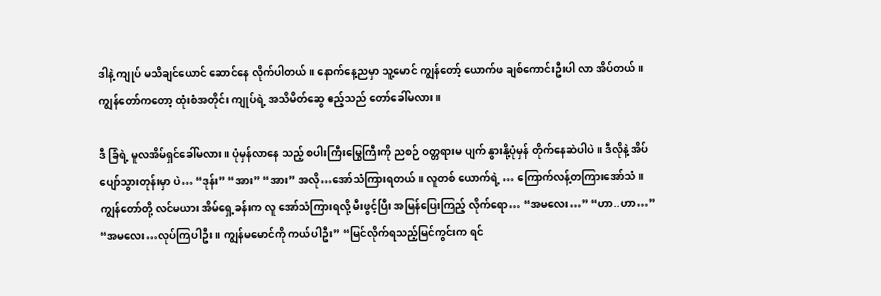ဒါနဲ့ ကျုပ် မသိချင်ယောင် ဆောင်နေ လိုက်ပါတယ်။ နောက်နေ့ညမှာ သူ့မောင် ကျွန်တော့် ယောက်ဖ ချစ်ကောင်းဦးပါ လာ အိပ်တယ်။ ကျွန်တော်ကတော့ ထုံးစံအတိုင်း ကျုပ်ရဲ့ အသိမိတ်ဆွေ ဧည့်သည် တော်ခေါ်မလား။

ဒီ ခြံရဲ့ မူလအိမ်ရှင်ခေါ်မလား။ ပုံမှန်လာနေ သည့် စပါးကြီးမြွေကြီးကို ညစဉ် ဝတ္တရားမ ပျက် နွားနို့ပုံမှန် တိုက်နေဆဲပါပဲ။ ဒီလိုနဲ့ အိပ်ပျော်သွားတုန်းမှာ ပဲ… “ဒုန်း” “အား” “အား” အလို…အော်သံကြားရတယ်။ လူတစ် ယောက်ရဲ့ … ကြောက်လန့်တကြားအော်သံ။ ကျွန်တော်တို့ လင်မယား အိမ်ရှေ့ခန်းက လူ အော်သံကြားရလို့ မီးဖွင့်ပြီး အမြန်ပြေးကြည့် လိုက်ရော… “အမလေး…” “ဟာ..ဟာ…” “အမလေး…လုပ်ကြပါဦး။ ကျွန်မမောင်ကို ကယ်ပါဦး” “မြင်လိုက်ရသည့်မြင်ကွင်းက ရင်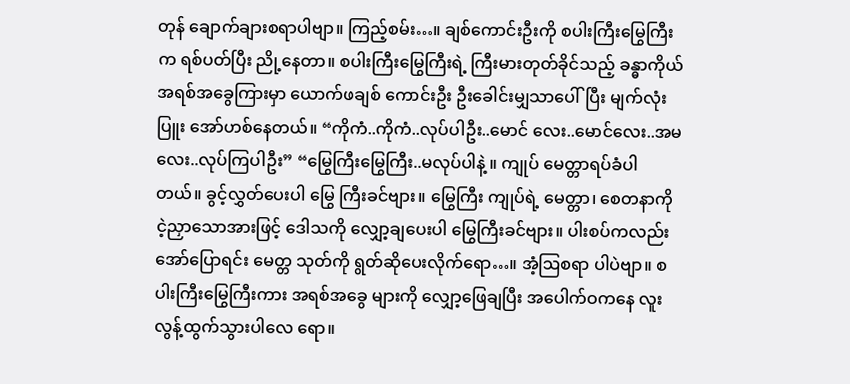တုန် ချောက်ချားစရာပါဗျာ။ ကြည့်စမ်း…။ ချစ်ကောင်းဦးကို စပါးကြီးမြွေကြီးက ရစ်ပတ်ပြီး ညို့နေတာ။ စပါးကြီးမြွေကြီးရဲ့ ကြီးမားတုတ်ခိုင်သည့် ခန္ဓာကိုယ်အရစ်အခွေကြားမှာ ယောက်ဖချစ် ကောင်းဦး ဦးခေါင်းမျှသာပေါ်ပြီး မျက်လုံးပြူး အော်ဟစ်နေတယ်။ “ကိုကံ..ကိုကံ..လုပ်ပါဦး..မောင် လေး..မောင်လေး..အမလေး..လုပ်ကြပါဦး” “မြွေကြီးမြွေကြီး..မလုပ်ပါနဲ့ ။ ကျုပ် မေတ္တာရပ်ခံပါတယ်။ ခွင့်လွှတ်ပေးပါ မြွေ ကြီးခင်ဗျား။ မြွေကြီး ကျုပ်ရဲ့ မေတ္တာ၊ စေတနာကို ငဲ့ညှာသောအားဖြင့် ဒေါသကို လျှော့ချပေးပါ မြွေကြီးခင်ဗျား။ ပါးစပ်ကလည်း အော်ပြောရင်း မေတ္တ သုတ်ကို ရွတ်ဆိုပေးလိုက်ရော…။ အံ့ဩစရာ ပါပဲဗျာ။ စပါးကြီးမြွေကြီးကား အရစ်အခွေ များကို လျှော့ဖြေချပြီး အပေါက်ဝကနေ လူးလွန့်ထွက်သွားပါလေ ရော။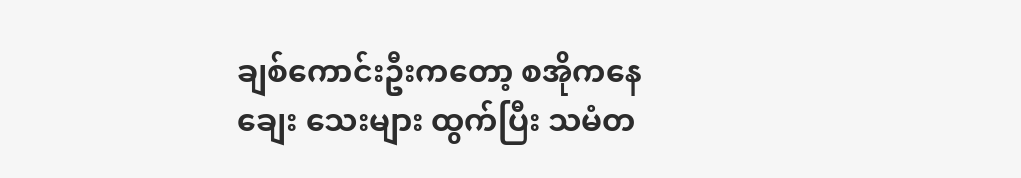ချစ်ကောင်းဦးကတော့ စအိုကနေ ချေး သေးများ ထွက်ပြီး သမံတ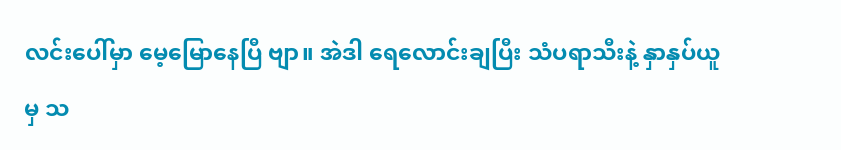လင်းပေါ်မှာ မေ့မြောနေပြီ ဗျာ။ အဲဒါ ရေလောင်းချပြီး သံပရာသီးနဲ့ နှာနှပ်ယူမှ သ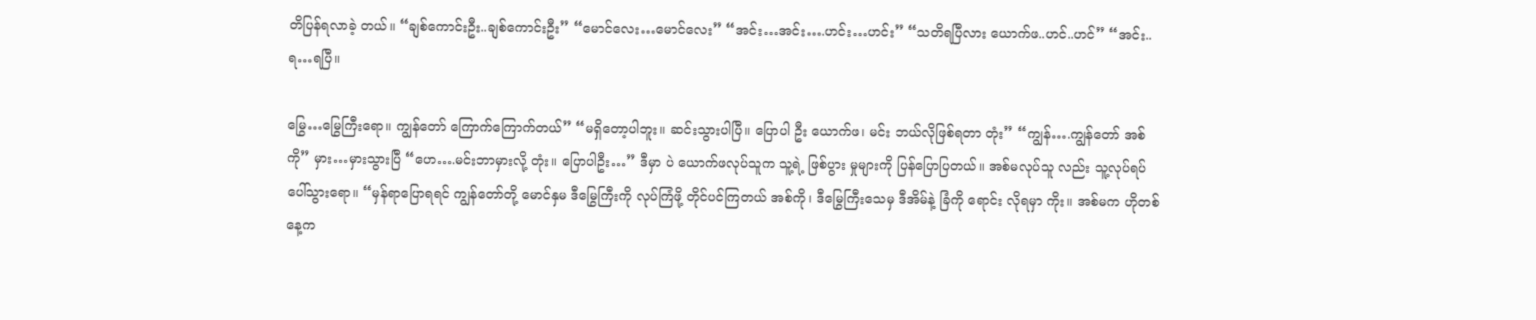တိပြန်ရလာခဲ့ တယ်။ “ချစ်ကောင်းဦး..ချစ်ကောင်းဦး” “မောင်လေး…မောင်လေး” “အင်း…အင်း….ဟင်း…ဟင်း” “သတိရပြီလား ယောက်ဖ..ဟင်..ဟင်” “အင်း..ရ…ရပြီ။

မြွေ…မြွေကြီးရော။ ကျွန်တော် ကြောက်ကြောက်တယ်” “မရှိတော့ပါဘူး။ ဆင်းသွားပါပြီ။ ပြောပါ ဦး ယောက်ဖ၊ မင်း ဘယ်လိုဖြစ်ရတာ တုံး” “ကျွန်….ကျွန်တော် အစ်ကို” မှား…မှားသွားပြီ “ဟေ….မင်းဘာမှားလို့ တုံး။ ပြောပါဦး…” ဒီမှာ ပဲ ယောက်ဖလုပ်သူက သူ့ရဲ့ ဖြစ်ပွား မှုများကို ပြန်ပြောပြတယ်။ အစ်မလုပ်သူ လည်း သူ့လုပ်ရပ် ပေါ်သွားရော။ “မှန်ရာပြောရရင် ကျွန်တော်တို့ မောင်နှမ ဒီမြွေကြီးကို လုပ်ကြံဖို့ တိုင်ပင်ကြတယ် အစ်ကို၊ ဒီမြွေကြီးသေမှ ဒီအိမ်နဲ့ ခြံကို ရောင်း လိုရမှာ ကိုး။ အစ်မက ဟိုတစ်နေ့က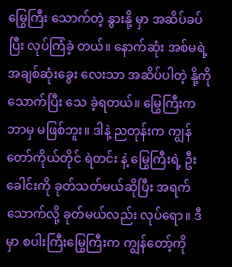မြွေကြီး သောက်တဲ့ နွားနို့ မှာ အဆိပ်ခပ်ပြီး လုပ်ကြံခဲ့ တယ်။ နောက်ဆုံး အစ်မရဲ့ အချစ်ဆုံးခွေး လေးသာ အဆိပ်ပါတဲ့ နို့ကို သောက်ပြီး သေ ခဲ့ရတယ်။ မြွေကြီးက ဘာမှ မဖြစ်ဘူး။ ဒါနဲ့ ညတုန်းက ကျွန်တော်ကိုယ်တိုင် ရဲတင်း နဲ့ မြွေကြီးရဲ့ ဦးခေါင်းကို ခုတ်သတ်မယ်ဆိုပြီး အရက်သောက်လို့ ခုတ်မယ်လည်း လုပ်ရော။ ဒီမှာ စပါးကြီးမြွေကြီးက ကျွန်တော့်ကို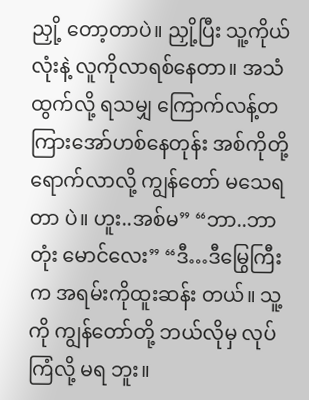ညှို့ တော့တာပဲ။ ညှို့ပြီး သူ့ကိုယ်လုံးနဲ့ လူကိုလာရစ်နေတာ။ အသံထွက်လို့ ရသမျှ ကြောက်လန့်တကြားအော်ဟစ်နေတုန်း အစ်ကိုတို့ ရောက်လာလို့ ကျွန်တော် မသေရ တာ ပဲ။ ဟူး..အစ်မ” “ဘာ..ဘာတုံး မောင်လေး” “ဒီ…ဒီမြွေကြီးက အရမ်းကိုထူးဆန်း တယ်။ သူ့ကို ကျွန်တော်တို့ ဘယ်လိုမှ လုပ်ကြံလို့ မရ ဘူး။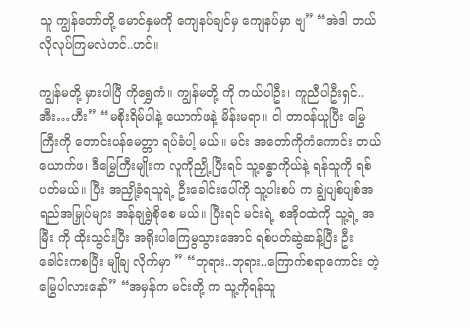သူ ကျွန်တော်တို့ မောင်နှမကို ကျေနပ်ချင်မှ ကျေနပ်မှာ ဗျ” “အဲဒါ ဘယ်လိုလုပ်ကြမလဲဟင်..ဟင်။

ကျွန်မတို့ မှားပါပြီ ကိုရွှေကံ။ ကျွန်မတို့ ကို ကယ်ပါဦး၊ ကူညီပါဦးရှင်..အီး…ဟီး” “မစိုးရိမ်ပါနဲ့ ယောက်ဖနဲ့ မိန်းမရာ။ ငါ တာဝန်ယူပြီး မြွေကြီးကို တောင်းပန်မေတ္တာ ရပ်ခံပါ့ မယ်။ မင်း အတော်ကိုကံကောင်း တယ် ယောက်ဖ၊ ဒီမြွေကြီးမျိုးက လူကိုညှို့ ပြီးရင် သူ့ခန္ဓာကိုယ်နဲ့ ရန်သူကို ရစ်ပတ်မယ်။ ပြီး အညှို့ခံရသူရဲ့ ဦးခေါင်းပေါ်ကို သူ့ပါးစပ် က ချွဲပျစ်ပျစ်အရည်အမြှုပ်များ အန်ချရွှဲစိုစေ မယ်။ ပြီးရင် မင်းရဲ့ စအိုဝထဲကို သူ့ရဲ့ အမြီး ကို ထိုးသွင်းပြီး အရိုးပါကြေမွသွားအောင် ရစ်ပတ်ဆွဲဆန့်ပြီး ဦးခေါင်းကစပြီး မျိုချ လိုက်မှာ ” “ဘုရား..ဘုရား..ကြောက်စရာကောင်း တဲ့ မြွေပါလားနော်” “အမှန်က မင်းတို့ က သူ့ကိုရန်သူ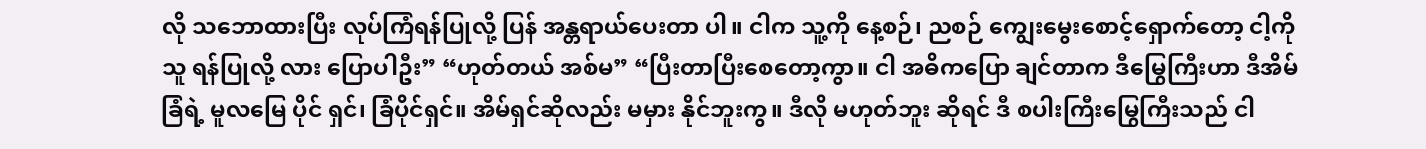လို သဘောထားပြီး လုပ်ကြံရန်ပြုလို့ ပြန် အန္တရာယ်ပေးတာ ပါ။ ငါက သူ့ကို နေ့စဉ်၊ ညစဉ် ကျွေးမွေးစောင့်ရှောက်တော့ ငါ့ကို သူ ရန်ပြုလို့ လား ပြောပါဦး” “ဟုတ်တယ် အစ်မ” “ပြီးတာပြီးစေတော့ကွာ။ ငါ အဓိကပြော ချင်တာက ဒီမြွေကြီးဟာ ဒီအိမ်ခြံရဲ့ မူလမြေ ပိုင် ရှင်၊ ခြံပိုင်ရှင်။ အိမ်ရှင်ဆိုလည်း မမှား နိုင်ဘူးကွ။ ဒီလို မဟုတ်ဘူး ဆိုရင် ဒီ စပါးကြီးမြွေကြီးသည် ငါ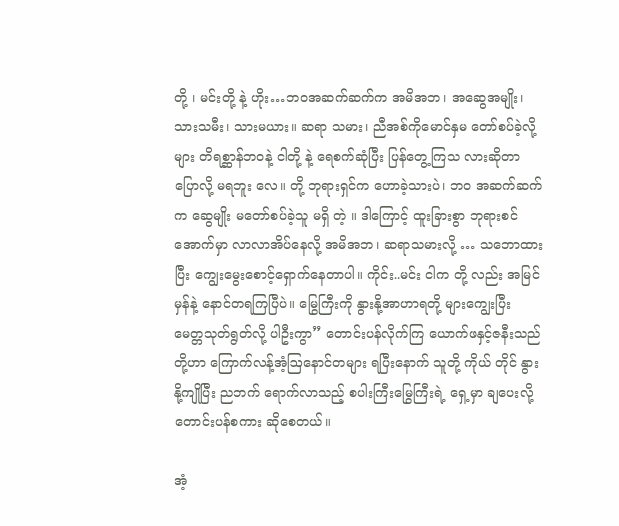တို့ ၊ မင်းတို့ နဲ့ ဟိုး…ဘဝအဆက်ဆက်က အမိအဘ၊ အဆွေအမျိုး၊ သားသမီး၊ သားမယား။ ဆရာ သမား၊ ညီအစ်ကိုမောင်နှမ တော်စပ်ခဲ့လို့ များ တိရစ္ဆာန်ဘဝနဲ့ ငါတို့ နဲ့ ရေစက်ဆုံပြီး ပြန်တွေ့ကြသ လားဆိုတာ ပြောလို့ မရဘူး လေ။ တို့ ဘုရားရှင်က ဟောခဲ့သားပဲ၊ ဘဝ အဆက်ဆက်က ဆွေမျိုး မတော်စပ်ခဲ့သူ မရှိ တဲ့ ။ ဒါကြောင့် ထူးခြားစွာ ဘုရားစင် အောက်မှာ လာလာအိပ်နေလို့ အမိအဘ၊ ဆရာသမားလို့ … သဘောထားပြီး ကျွေးမွေးစောင့်ရှောက်နေတာပါ။ ကိုင်း..မင်း ငါက တို့ လည်း အမြင်မှန်နဲ့ နောင်တရကြပြီပဲ။ မြွေကြီးကို နွားနို့အာဟာရတို့ များကျွေးပြီး မေတ္တသုတ်ရွတ်လို့ ပါဦးကွာ” တောင်းပန်လိုက်ကြ ယောက်ဖနှင့်ဇနီးသည်တို့ဟာ ကြောက်လန့်အံ့ဩနောင်တများ ရပြီးနောက် သူတို့ ကိုယ် တိုင် နွားနို့ကျိုပြီး ညဘက် ရောက်လာသည့် စပါးကြီးမြွေကြီးရဲ့ ရှေ့မှာ ချပေးလို့ တောင်းပန်စကား ဆိုစေတယ်။

အံ့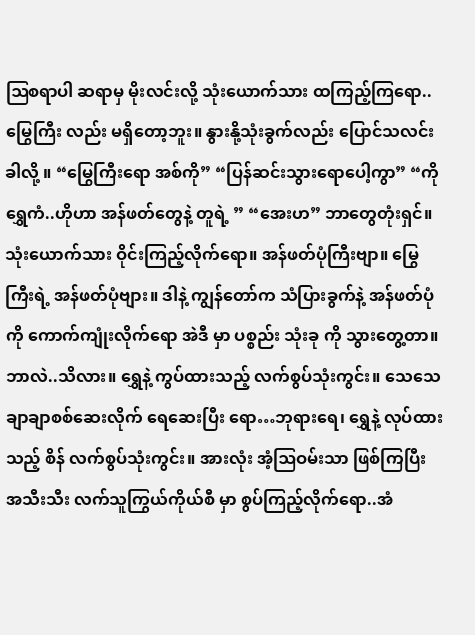ဩစရာပါ ဆရာမှ မိုးလင်းလို့ သုံးယောက်သား ထကြည့်ကြရော.. မြွေကြီး လည်း မရှိတော့ဘူး။ နွားနို့သုံးခွက်လည်း ပြောင်သလင်းခါလို့ ။ “မြွေကြီးရော အစ်ကို” “ပြန်ဆင်းသွားရောပေါ့ကွာ” “ကိုရွှေကံ..ဟိုဟာ အန်ဖတ်တွေနဲ့ တူရဲ့ ” “အေးဟ” ဘာတွေတုံးရှင်။ သုံးယောက်သား ဝိုင်းကြည့်လိုက်ရော။ အန်ဖတ်ပုံကြီးဗျာ။ မြွေကြီးရဲ့ အန်ဖတ်ပုံဗျား။ ဒါနဲ့ ကျွန်တော်က သံပြားခွက်နဲ့ အန်ဖတ်ပုံ ကို ကောက်ကျုံးလိုက်ရော အဲဒီ မှာ ပစ္စည်း သုံးခု ကို သွားတွေ့တာ။ ဘာလဲ..သိလား။ ရွှေနဲ့ ကွပ်ထားသည့် လက်စွပ်သုံးကွင်း။ သေသေချာချာစစ်ဆေးလိုက် ရေဆေးပြီး ရော…ဘုရားရေ၊ ရွှေနဲ့ လုပ်ထားသည့် စိန် လက်စွပ်သုံးကွင်း။ အားလုံး အံ့ဩဝမ်းသာ ဖြစ်ကြပြီး အသီးသီး လက်သူကြွယ်ကိုယ်စီ မှာ စွပ်ကြည့်လိုက်ရော..အံ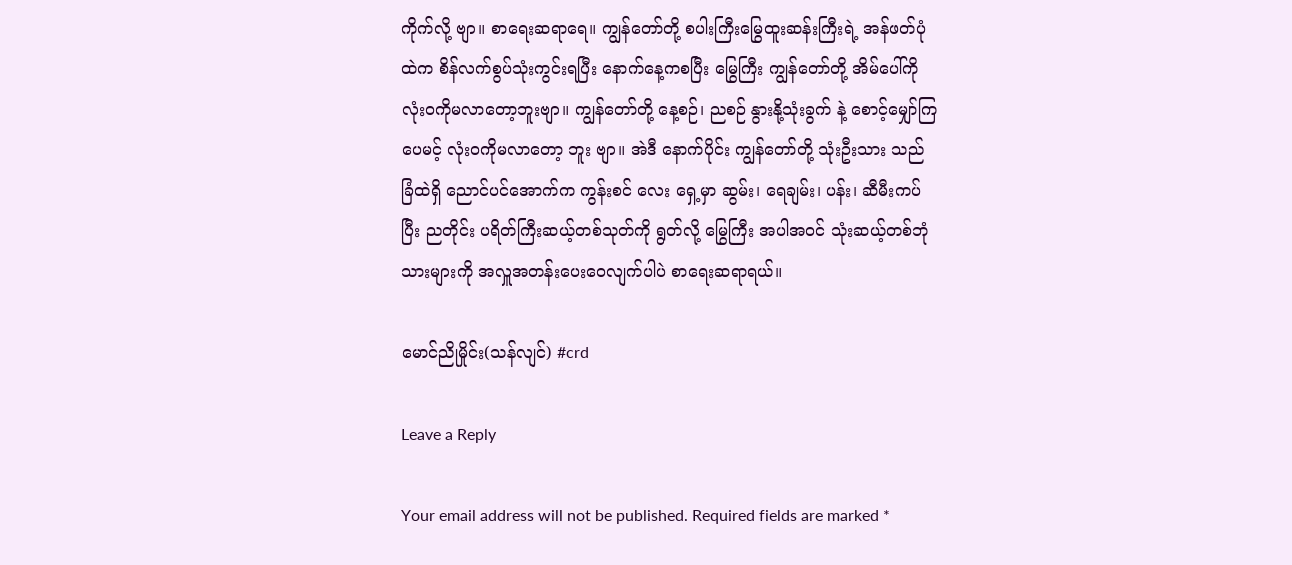ကိုက်လို့ ဗျာ။ စာရေးဆရာရေ။ ကျွန်တော်တို့ စပါးကြီးမြွေထူးဆန်းကြီးရဲ့ အန်ဖတ်ပုံထဲက စိန်လက်စွပ်သုံးကွင်းရပြီး နောက်နေ့ကစပြီး မြွေကြီး ကျွန်တော်တို့ အိမ်ပေါ်ကို လုံးဝကိုမလာတော့ဘူးဗျာ။ ကျွန်တော်တို့ နေ့စဉ်၊ ညစဉ် နွားနို့သုံးခွက် နဲ့ စောင့်မျှော်ကြပေမင့် လုံးဝကိုမလာတော့ ဘူး ဗျာ။ အဲဒီ နောက်ပိုင်း ကျွန်တော်တို့ သုံးဦးသား သည် ခြံထဲရှိ ညောင်ပင်အောက်က ကွန်းစင် လေး ရှေ့မှာ ဆွမ်း၊ ရေချမ်း၊ ပန်း၊ ဆီမီးကပ် ပြီး ညတိုင်း ပရိတ်ကြီးဆယ့်တစ်သုတ်ကို ရွတ်လို့ မြွေကြီး အပါအဝင် သုံးဆယ့်တစ်ဘုံ သားများကို အလှူအတန်းပေးဝေလျက်ပါပဲ စာရေးဆရာရယ်။

မောင်ညိုမှိုင်း(သန်လျင်) #crd

Leave a Reply

Your email address will not be published. Required fields are marked *